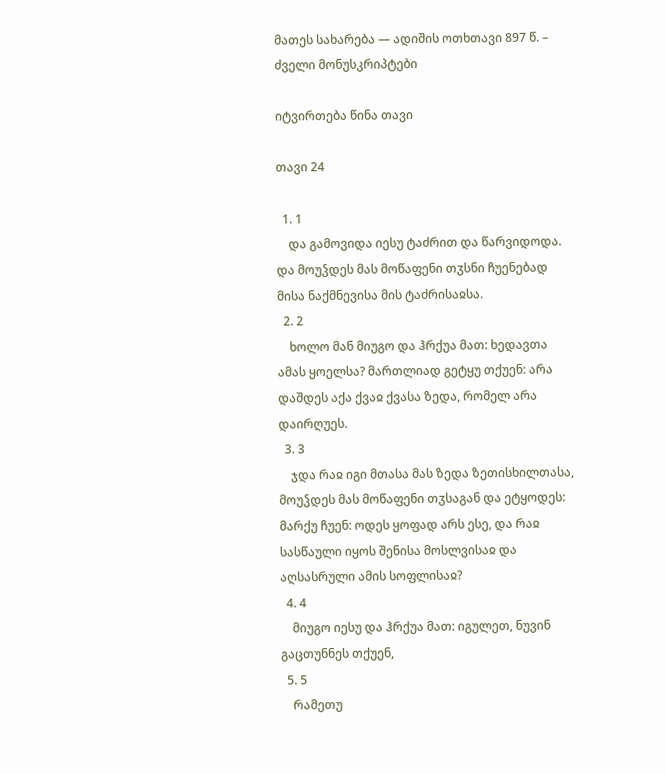მათეს სახარება — ადიშის ოთხთავი 897 წ. – ძველი მონუსკრიპტები

იტვირთება წინა თავი

თავი 24

  1. 1
    და გამოვიდა იესუ ტაძრით და წარვიდოდა. და მოუჴდეს მას მოწაფენი თჳსნი ჩუენებად მისა ნაქმნევისა მის ტაძრისაჲსა.
  2. 2
    ხოლო მან მიუგო და ჰრქუა მათ: ხედავთა ამას ყოელსა? მართლიად გეტყუ თქუენ: არა დაშდეს აქა ქვაჲ ქვასა ზედა, რომელ არა დაირღუეს.
  3. 3
    ჯდა რაჲ იგი მთასა მას ზედა ზეთისხილთასა, მოუჴდეს მას მოწაფენი თჳსაგან და ეტყოდეს: მარქუ ჩუენ: ოდეს ყოფად არს ესე, და რაჲ სასწაული იყოს შენისა მოსლვისაჲ და აღსასრული ამის სოფლისაჲ?
  4. 4
    მიუგო იესუ და ჰრქუა მათ: იგულეთ, ნუვინ გაცთუნნეს თქუენ,
  5. 5
    რამეთუ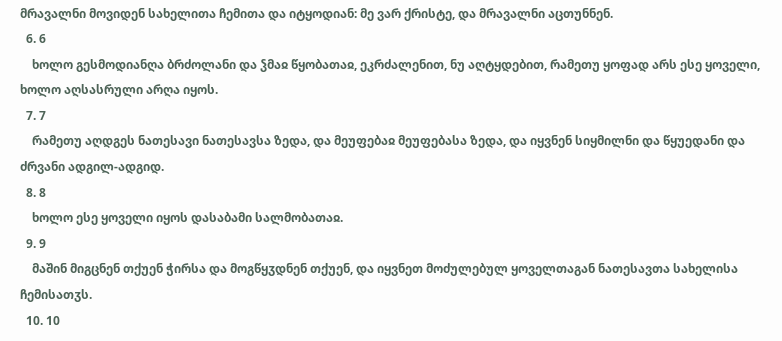მრავალნი მოვიდენ სახელითა ჩემითა და იტყოდიან: მე ვარ ქრისტე, და მრავალნი აცთუნნენ.
  6. 6
    ხოლო გესმოდიანღა ბრძოლანი და ჴმაჲ წყობათაჲ, ეკრძალენით, ნუ აღტყდებით, რამეთუ ყოფად არს ესე ყოველი, ხოლო აღსასრული არღა იყოს.
  7. 7
    რამეთუ აღდგეს ნათესავი ნათესავსა ზედა, და მეუფებაჲ მეუფებასა ზედა, და იყვნენ სიყმილნი და წყუედანი და ძრვანი ადგილ-ადგიდ.
  8. 8
    ხოლო ესე ყოველი იყოს დასაბამი სალმობათაჲ.
  9. 9
    მაშინ მიგცნენ თქუენ ჭირსა და მოგწყჳდნენ თქუენ, და იყვნეთ მოძულებულ ყოველთაგან ნათესავთა სახელისა ჩემისათჳს.
  10. 10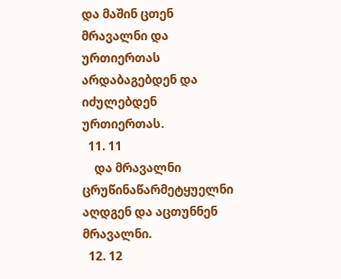და მაშინ ცთენ მრავალნი და ურთიერთას არდაბაგებდენ და იძულებდენ ურთიერთას.
  11. 11
    და მრავალნი ცრუწინაწარმეტყუელნი აღდგენ და აცთუნნენ მრავალნი.
  12. 12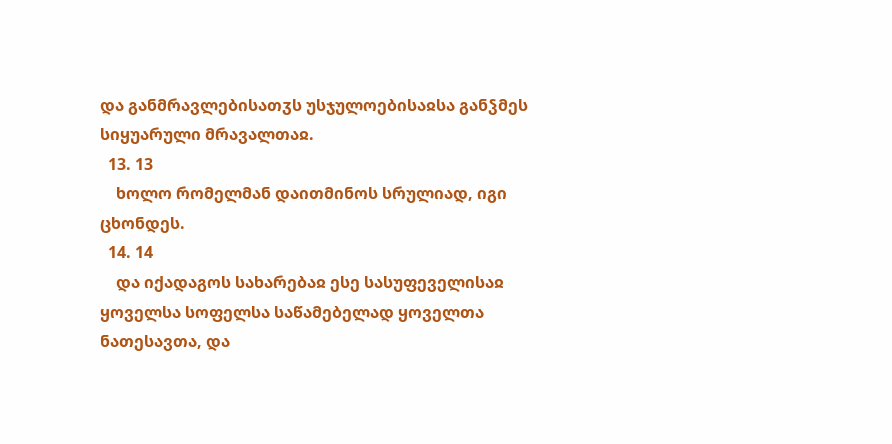და განმრავლებისათჳს უსჯულოებისაჲსა განჴმეს სიყუარული მრავალთაჲ.
  13. 13
    ხოლო რომელმან დაითმინოს სრულიად, იგი ცხონდეს.
  14. 14
    და იქადაგოს სახარებაჲ ესე სასუფეველისაჲ ყოველსა სოფელსა საწამებელად ყოველთა ნათესავთა, და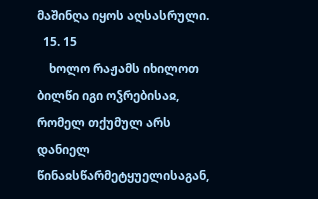მაშინღა იყოს აღსასრული.
  15. 15
    ხოლო რაჟამს იხილოთ ბილწი იგი ოჴრებისაჲ, რომელ თქუმულ არს დანიელ წინაჲსწარმეტყუელისაგან,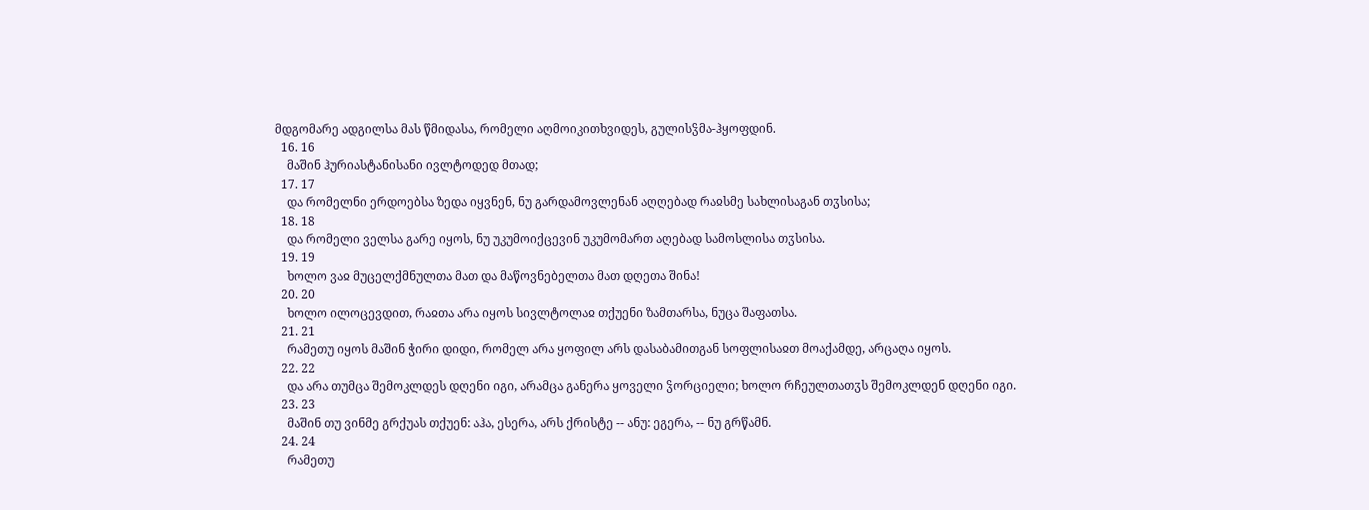მდგომარე ადგილსა მას წმიდასა, რომელი აღმოიკითხვიდეს, გულისჴმა-ჰყოფდინ.
  16. 16
    მაშინ ჰურიასტანისანი ივლტოდედ მთად;
  17. 17
    და რომელნი ერდოებსა ზედა იყვნენ, ნუ გარდამოვლენან აღღებად რაჲსმე სახლისაგან თჳსისა;
  18. 18
    და რომელი ველსა გარე იყოს, ნუ უკუმოიქცევინ უკუმომართ აღებად სამოსლისა თჳსისა.
  19. 19
    ხოლო ვაჲ მუცელქმნულთა მათ და მაწოვნებელთა მათ დღეთა შინა!
  20. 20
    ხოლო ილოცევდით, რაჲთა არა იყოს სივლტოლაჲ თქუენი ზამთარსა, ნუცა შაფათსა.
  21. 21
    რამეთუ იყოს მაშინ ჭირი დიდი, რომელ არა ყოფილ არს დასაბამითგან სოფლისაჲთ მოაქამდე, არცაღა იყოს.
  22. 22
    და არა თუმცა შემოკლდეს დღენი იგი, არამცა განერა ყოველი ჴორციელი; ხოლო რჩეულთათჳს შემოკლდენ დღენი იგი.
  23. 23
    მაშინ თუ ვინმე გრქუას თქუენ: აჰა, ესერა, არს ქრისტე -- ანუ: ეგერა, -- ნუ გრწამნ.
  24. 24
    რამეთუ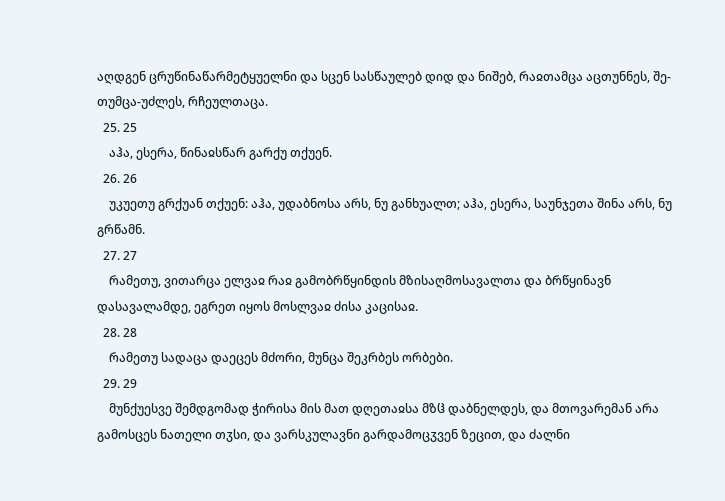აღდგენ ცრუწინაწარმეტყუელნი და სცენ სასწაულებ დიდ და ნიშებ, რაჲთამცა აცთუნნეს, შე-თუმცა-უძლეს, რჩეულთაცა.
  25. 25
    აჰა, ესერა, წინაჲსწარ გარქუ თქუენ.
  26. 26
    უკუეთუ გრქუან თქუენ: აჰა, უდაბნოსა არს, ნუ განხუალთ; აჰა, ესერა, საუნჯეთა შინა არს, ნუ გრწამნ.
  27. 27
    რამეთუ, ვითარცა ელვაჲ რაჲ გამობრწყინდის მზისაღმოსავალთა და ბრწყინავნ დასავალამდე, ეგრეთ იყოს მოსლვაჲ ძისა კაცისაჲ.
  28. 28
    რამეთუ სადაცა დაეცეს მძორი, მუნცა შეკრბეს ორბები.
  29. 29
    მუნქუესვე შემდგომად ჭირისა მის მათ დღეთაჲსა მზჱ დაბნელდეს, და მთოვარემან არა გამოსცეს ნათელი თჳსი, და ვარსკულავნი გარდამოცჳვენ ზეცით, და ძალნი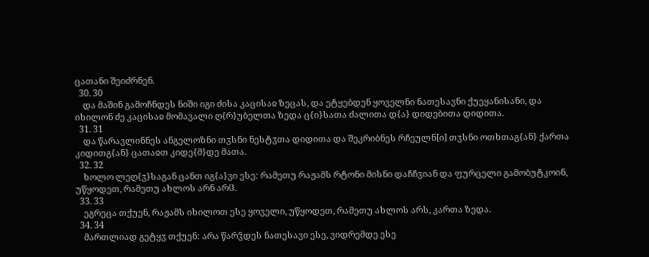ცათანი შეიძრნენ.
  30. 30
    და მაშინ გამოჩნდეს ნიში იგი ძისა კაცისაჲ ზეცას, და ეტყებდენ ყოველნი ნათესავნი ქუეყანისანი, და იხილონ ძე კაცისაჲ მომავალი ღ{რ}უბელთა ზედა ც{ი}სათა ძალითა დ{ა} დიდებითა დიდითა.
  31. 31
    და წარავლინნეს ანგელოზნი თჳსნი ნესტჳთა დიდითა და შეკრიბნეს რჩეულნ[ი] თჳსნი ოთხთაგ{ან} ქართა კიდითგ{ან} ცათაჲთ კიდე{მ}დე მათა.
  32. 32
    ხოლო ლეღ{ჳ}საგან ცანთ იგ{ა}ვი ესე: რამეთუ რაჟამს რტონი მისნი დაჩჩჳიან და ფურცელი გამობუტკოინ, უწყოდეთ, რამეთუ ახლოს არნ არჱ.
  33. 33
    ეგრეცა თქუენ, რაჟამს იხილოთ ესე ყოველი, უწყოდეთ, რამეთუ ახლოს არს, კართა ზედა.
  34. 34
    მართლიად გეტყჳ თქუენ: არა წარჴდეს ნათესავი ესე, ვიდრემდე ესე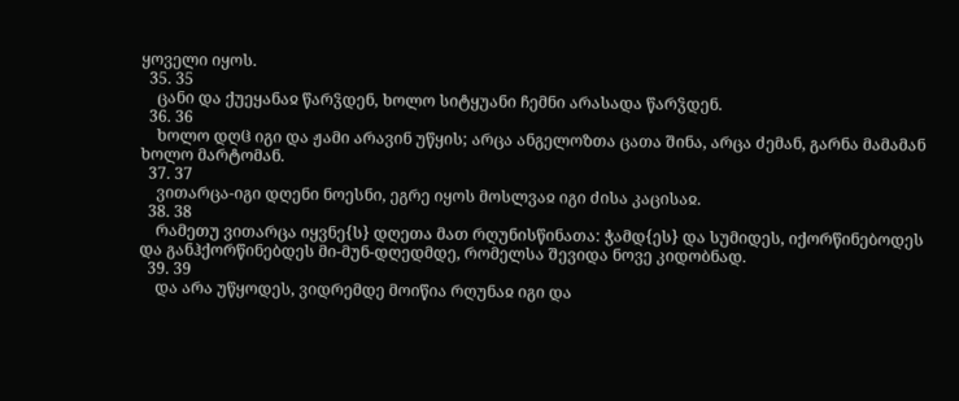ყოველი იყოს.
  35. 35
    ცანი და ქუეყანაჲ წარჴდენ, ხოლო სიტყუანი ჩემნი არასადა წარჴდენ.
  36. 36
    ხოლო დღჱ იგი და ჟამი არავინ უწყის; არცა ანგელოზთა ცათა შინა, არცა ძემან, გარნა მამამან ხოლო მარტომან.
  37. 37
    ვითარცა-იგი დღენი ნოესნი, ეგრე იყოს მოსლვაჲ იგი ძისა კაცისაჲ.
  38. 38
    რამეთუ ვითარცა იყვნე{ს} დღეთა მათ რღუნისწინათა: ჭამდ{ეს} და სუმიდეს, იქორწინებოდეს და განჰქორწინებდეს მი-მუნ-დღედმდე, რომელსა შევიდა ნოვე კიდობნად.
  39. 39
    და არა უწყოდეს, ვიდრემდე მოიწია რღუნაჲ იგი და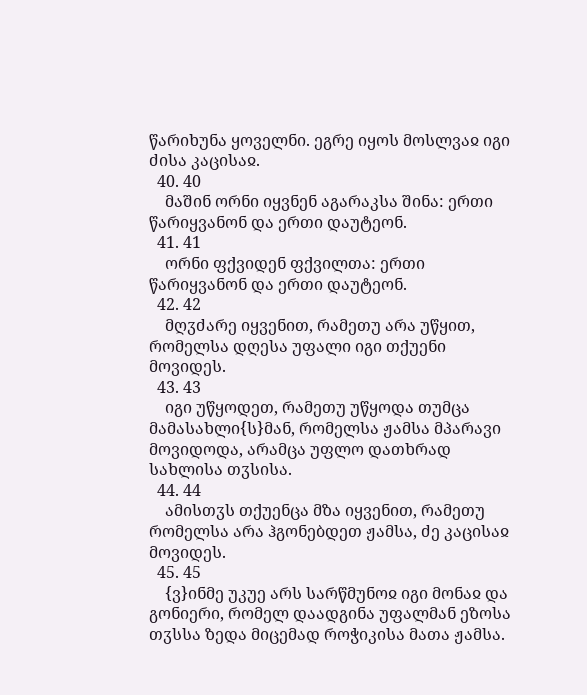წარიხუნა ყოველნი. ეგრე იყოს მოსლვაჲ იგი ძისა კაცისაჲ.
  40. 40
    მაშინ ორნი იყვნენ აგარაკსა შინა: ერთი წარიყვანონ და ერთი დაუტეონ.
  41. 41
    ორნი ფქვიდენ ფქვილთა: ერთი წარიყვანონ და ერთი დაუტეონ.
  42. 42
    მღჳძარე იყვენით, რამეთუ არა უწყით, რომელსა დღესა უფალი იგი თქუენი მოვიდეს.
  43. 43
    იგი უწყოდეთ, რამეთუ უწყოდა თუმცა მამასახლი{ს}მან, რომელსა ჟამსა მპარავი მოვიდოდა, არამცა უფლო დათხრად სახლისა თჳსისა.
  44. 44
    ამისთჳს თქუენცა მზა იყვენით, რამეთუ რომელსა არა ჰგონებდეთ ჟამსა, ძე კაცისაჲ მოვიდეს.
  45. 45
    {ვ}ინმე უკუე არს სარწმუნოჲ იგი მონაჲ და გონიერი, რომელ დაადგინა უფალმან ეზოსა თჳსსა ზედა მიცემად როჭიკისა მათა ჟამსა.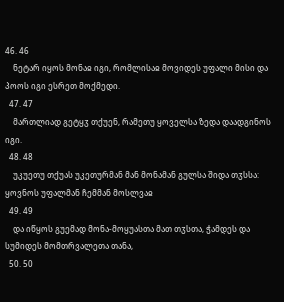46. 46
    ნეტარ იყოს მონაჲ იგი, რომლისაჲ მოვიდეს უფალი მისი და პოოს იგი ესრეთ მოქმედი.
  47. 47
    მართლიად გეტყჳ თქუენ, რამეთუ ყოველსა ზედა დაადგინოს იგი.
  48. 48
    უკუეთუ თქუას უკეთურმან მან მონამან გულსა შიდა თჳსსა: ყოვნოს უფალმან ჩემმან მოსლვაჲ
  49. 49
    და იწყოს გუემად მონა-მოყუასთა მათ თჳსთა, ჭამდეს და სუმიდეს მომთრვალეთა თანა,
  50. 50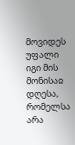მოვიდეს უფალი იგი მის მონისაჲ დღესა, რომელსა არა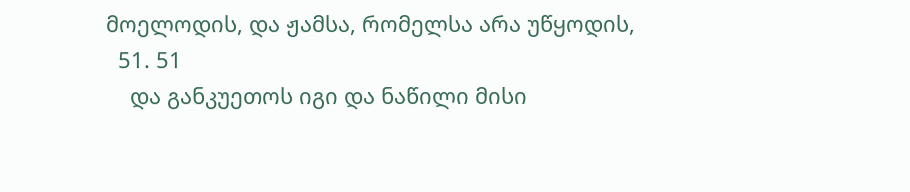მოელოდის, და ჟამსა, რომელსა არა უწყოდის,
  51. 51
    და განკუეთოს იგი და ნაწილი მისი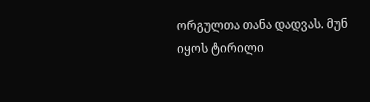ორგულთა თანა დადვას. მუნ იყოს ტირილი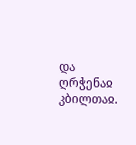და ღრჭენაჲ კბილთაჲ.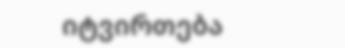იტვირთება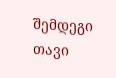შემდეგი თავი